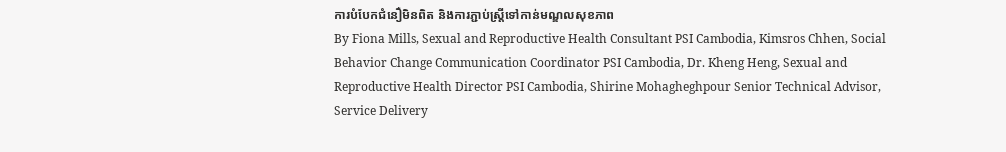ការបំបែកជំនឿមិនពិត និងការភ្ជាប់ស្ត្រីទៅកាន់មណ្ឌលសុខភាព
By Fiona Mills, Sexual and Reproductive Health Consultant PSI Cambodia, Kimsros Chhen, Social Behavior Change Communication Coordinator PSI Cambodia, Dr. Kheng Heng, Sexual and Reproductive Health Director PSI Cambodia, Shirine Mohagheghpour Senior Technical Advisor, Service Delivery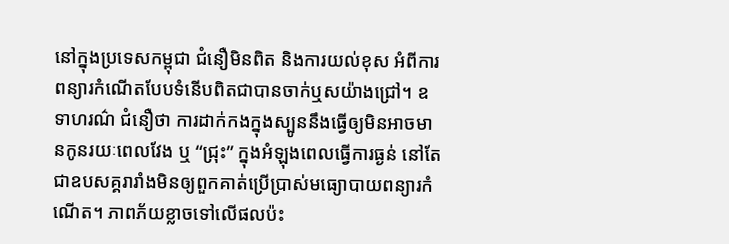នៅក្នុងប្រទេសកម្ពុជា ជំនឿមិនពិត និងការយល់ខុស អំពីការពន្យារកំណើតបែបទំនើបពិតជាបានចាក់ឬសយ៉ាងជ្រៅ។ ឧទាហរណ៌ ជំនឿថា ការដាក់កងក្នុងស្បូននឹងធ្វើឲ្យមិនអាចមានកូនរយៈពេលវែង ឬ “ជ្រុះ” ក្នុងអំឡុងពេលធ្វើការធ្ងន់ នៅតែជាឧបសគ្គរារាំងមិនឲ្យពួកគាត់ប្រើប្រាស់មធ្យោបាយពន្យារកំណើត។ ភាពភ័យខ្លាចទៅលើផលប៉ះ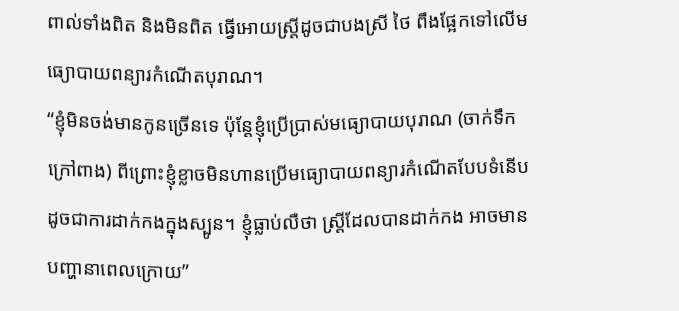ពាល់ទាំងពិត និងមិនពិត ធ្វើអោយស្រ្តីដូចជាបងស្រី ថៃ ពឹងផ្អែកទៅលើមធ្យោបាយពន្យារកំណើតបុរាណ។
“ខ្ញុំមិនចង់មានកូនច្រើនទេ ប៉ុន្តែខ្ញុំប្រើប្រាស់មធ្យោបាយបុរាណ (ចាក់ទឹកក្រៅពាង) ពីព្រោះខ្ញុំខ្លាចមិនហានប្រើមធ្យោបាយពន្យារកំណើតបែបទំនើប ដូចជាការដាក់កងក្នុងស្បូន។ ខ្ញុំធ្លាប់លឺថា ស្រ្តីដែលបានដាក់កង អាចមានបញ្ហានាពេលក្រោយ”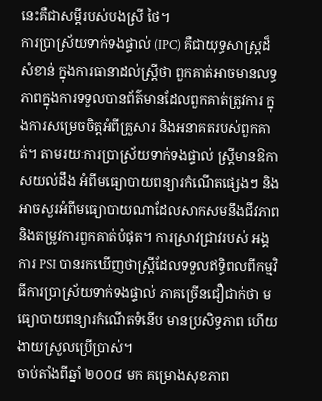នេះគឺជាសម្ដីរបស់បងស្រី ថៃ។
ការប្រាស្រ័យទាក់ទងផ្ទាល់ (IPC) គឺជាយុទ្ធសាស្រ្តដ៏សំខាន់ ក្នុងការធានាដល់ស្រ្តីថា ពួកគាត់អាចមានលទ្ធភាពក្នុងការទទួលបានព័ត៌មានដែលពួកគាត់ត្រូវការ ក្នុងការសម្រេចចិត្តអំពីគ្រួសារ និងអនាគតរបស់ពួកគាត់។ តាមរយៈការប្រាស្រ័យទាក់ទងផ្ទាល់ ស្រ្តីមានឱកាសយល់ដឹង អំពីមធ្យោបាយពន្យារកំណើតផ្សេងៗ និងអាចសួរអំពីមធ្យោបាយណាដែលសាកសមនឹងជីវភាព និងតម្រូវការពួកគាត់បំផុត។ ការស្រាវជ្រាវរបស់ អង្គការ PSI បានរកឃើញថាស្រ្តីដែលទទួលឥទ្ធិពលពីកម្មវិធីការប្រាស្រ័យទាក់ទងផ្ទាល់ ភាគច្រើនជឿជាក់ថា មធ្យោបាយពន្យារកំណើតទំនើប មានប្រសិទ្ធភាព ហើយងាយស្រួលប្រើប្រាស់។
ចាប់តាំងពីឆ្នាំ ២០០៨ មក គម្រោងសុខភាព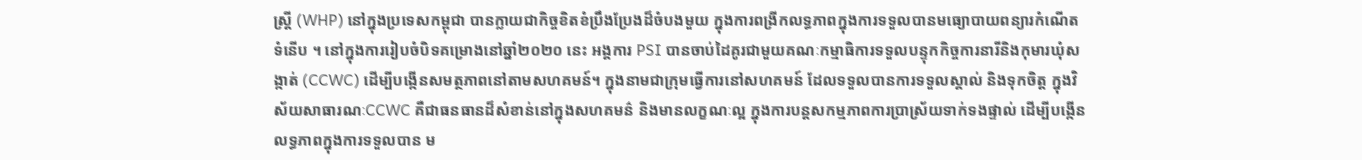ស្រ្តី (WHP) នៅក្នុងប្រទេសកម្ពុជា បានក្លាយជាកិច្ចខិតខំប្រឹងប្រែងដ៏ចំបងមួយ ក្នុងការពង្រីកលទ្ធភាពក្នុងការទទួលបានមធ្យោបាយពន្យារកំណើតទំនើប ។ នៅក្នុងការរៀបចំបិទគម្រោងនៅឆ្នាំ២០២០ នេះ អង្គការ PSI បានចាប់ដៃគូរជាមួយគណៈកម្មាធិការទទួលបន្ទុកកិច្ចការនារីនិងកុមារឃុំសង្កាត់ (CCWC) ដើម្បីបង្កើនសមត្ថភាពនៅតាមសហគមន៍។ ក្នុងនាមជាក្រុមធ្វើការនៅសហគមន៍ ដែលទទួលបានការទទួលស្គាល់ និងទុកចិត្ត ក្នុងវិស័យសាធារណៈCCWC គឺជាធនធានដ៏សំខាន់នៅក្នុងសហគមន៌ និងមានលក្ខណៈល្អ ក្នុងការបន្តសកម្មភាពការប្រាស្រ័យទាក់ទងផ្ទាល់ ដើម្បីបង្កើនលទ្ធភាពក្នុងការទទួលបាន ម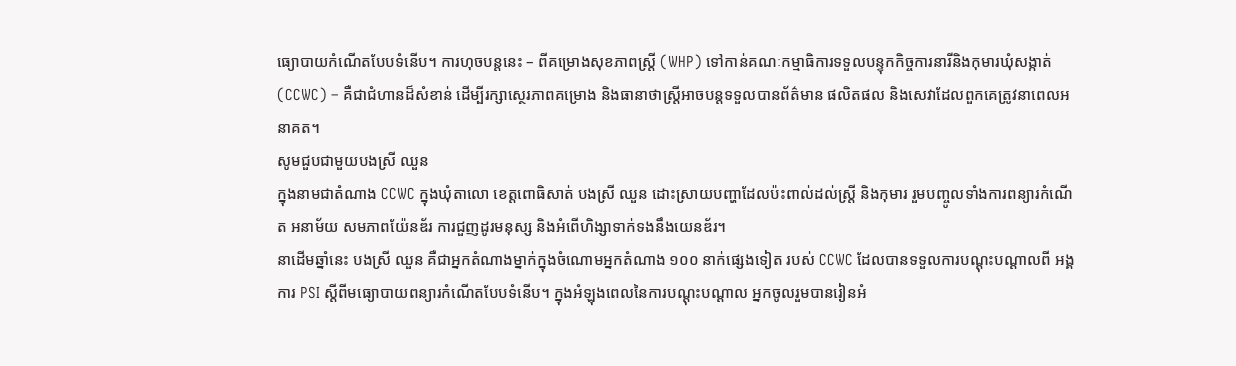ធ្យោបាយកំណើតបែបទំនើប។ ការហុចបន្តនេះ – ពីគម្រោងសុខភាពស្រ្តី (WHP) ទៅកាន់គណៈកម្មាធិការទទួលបន្ទុកកិច្ចការនារីនិងកុមារឃុំសង្កាត់ (CCWC) – គឺជាជំហានដ៏សំខាន់ ដើម្បីរក្សាស្ថេរភាពគម្រោង និងធានាថាស្រ្តីអាចបន្តទទួលបានព័ត៌មាន ផលិតផល និងសេវាដែលពួកគេត្រូវនាពេលអនាគត។
សូមជួបជាមួយបងស្រី ឈួន
ក្នុងនាមជាតំណាង CCWC ក្នុងឃុំតាលោ ខេត្តពោធិសាត់ បងស្រី ឈួន ដោះស្រាយបញ្ហាដែលប៉ះពាល់ដល់ស្រ្តី និងកុមារ រួមបញ្ចូលទាំងការពន្យារកំណើត អនាម័យ សមភាពយ៉ែនឌ័រ ការជួញដូរមនុស្ស និងអំពើហិង្សាទាក់ទងនឹងយេនឌ័រ។
នាដើមឆ្នាំនេះ បងស្រី ឈួន គឺជាអ្នកតំណាងម្នាក់ក្នុងចំណោមអ្នកតំណាង ១០០ នាក់ផ្សេងទៀត របស់ CCWC ដែលបានទទួលការបណ្ដុះបណ្ដាលពី អង្គការ PSI ស្តីពីមធ្យោបាយពន្យារកំណើតបែបទំនើប។ ក្នុងអំឡុងពេលនៃការបណ្ដុះបណ្ដាល អ្នកចូលរួមបានរៀនអំ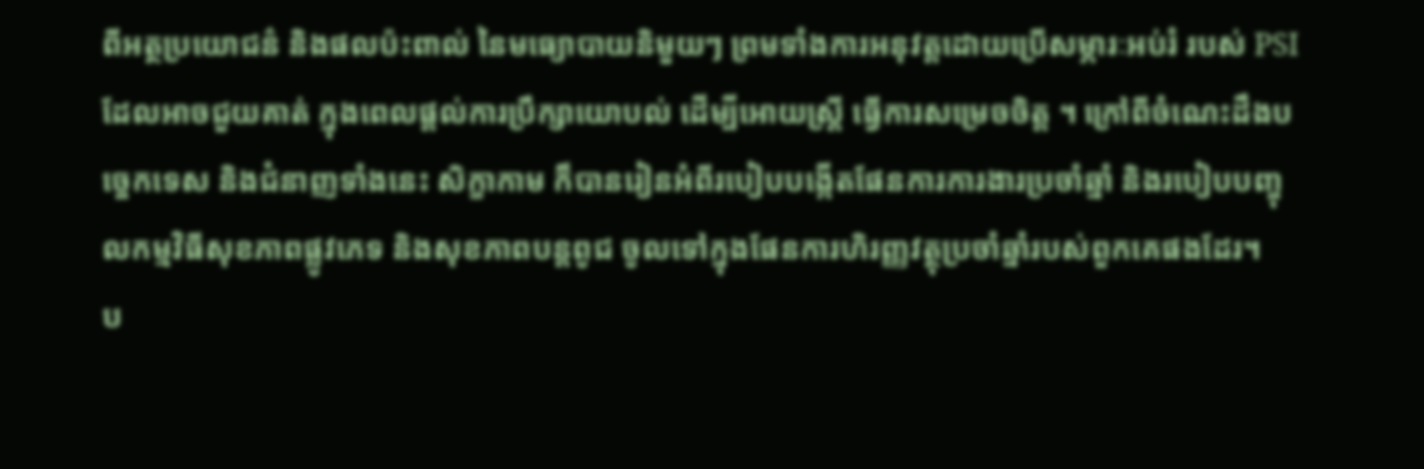ពីអត្ថប្រយោជន៌ និងផលប៉ះពាល់ នៃមធ្យោបាយនិមួយៗ ព្រមទាំងការអនុវត្តដោយប្រើសម្ភារៈអប់រំ របស់ PSI ដែលអាចជួយគាត់ ក្នុងពេលផ្តល់ការប្រឹក្សាយោបល់ ដើម្បីអោយស្ត្រី ធ្វើការសម្រេចចិត្ត ។ ក្រៅពីចំណេះដឹងបច្ចេកទេស និងជំនាញទាំងនេះ សិក្ខាកាម ក៏បានរៀនអំពីរបៀបបង្កើតផែនការការងារប្រចាំឆ្នាំ និងរបៀបបញ្ចុលកម្មវិធីសុខភាពផ្លូវភេទ និងសុខភាពបន្តពូជ ចូលទៅក្នុងផែនការហិរញ្ញវត្ថុប្រចាំឆ្នាំរបស់ពួកគេផងដែរ។
ប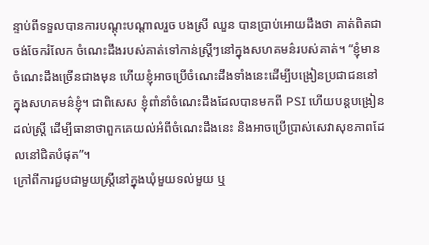ន្ទាប់ពីទទួលបានការបណ្ដុះបណ្ដាលរួច បងស្រី ឈួន បានប្រាប់អោយដឹងថា គាត់ពិតជាចង់ចែករំលែក ចំណេះដឹងរបស់គាត់ទៅកាន់ស្រ្តីៗនៅក្នុងសហគមន៌របស់គាត់។ “ខ្ញុំមានចំណេះដឹងច្រើនជាងមុន ហើយខ្ញុំអាចប្រើចំណេះដឹងទាំងនេះដើម្បីបង្រៀនប្រជាជននៅក្នុងសហគមន៌ខ្ញុំ។ ជាពិសេស ខ្ញុំពាំនាំចំណេះដឹងដែលបានមកពី PSI ហើយបន្តបង្រៀនដល់ស្រ្តី ដើម្បីធានាថាពួកគេយល់អំពីចំណេះដឹងនេះ និងអាចប្រើប្រាស់សេវាសុខភាពដែលនៅជិតបំផុត”។
ក្រៅពីការជួបជាមួយស្រ្តីនៅក្នុងឃុំមួយទល់មួយ ឬ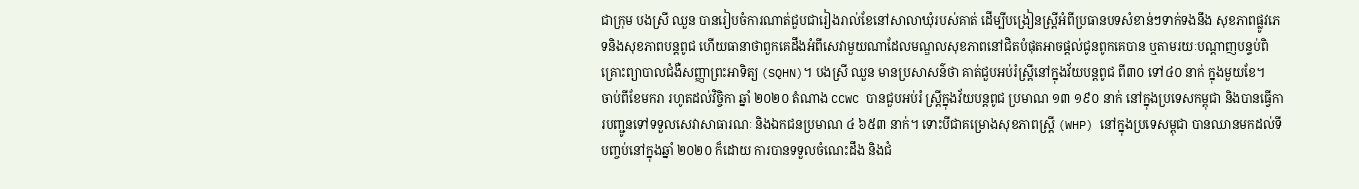ជាក្រុម បងស្រី ឈួន បានរៀបចំការណាត់ជួបជារៀងរាល់ខែនៅសាលាឃុំរបស់គាត់ ដើម្បីបង្រៀនស្រ្តីអំពីប្រធានបទសំខាន់ៗទាក់ទងនឹង សុខភាពផ្លូវភេទនិងសុខភាពបន្តពូជ ហើយធានាថាពួកគេដឹងអំពីសេវាមួយណាដែលមណ្ឌលសុខភាពនៅជិតបំផុតអាចផ្ដល់ជូនពូកគេបាន ឬតាមរយៈបណ្តាញបន្ទប់ពិគ្រោះព្យាបាលជំងឺសញ្ញាព្រះអាទិត្យ (SQHN)។ បងស្រី ឈួន មានប្រសាសន៌ថា គាត់ជួបអប់រំស្ត្រីនៅក្នុងវ័យបន្តពូជ ពី៣០ ទៅ៤០ នាក់ ក្នុងមួយខែ។
ចាប់ពីខែមករា រហូតដល់វិច្ចិកា ឆ្នាំ ២០២០ តំណាង CCWC បានជួបអប់រំ ស្រ្តីក្នុងវ័យបន្តពូជ ប្រមាណ ១៣ ១៩០ នាក់ នៅក្នុងប្រទេសកម្ពុជា និងបានធ្វើការបញ្ជូនទៅទទួលសេវាសាធារណៈ និងឯកជនប្រមាណ ៤ ៦៥៣ នាក់។ ទោះបីជាគម្រោងសុខភាពស្រ្តី (WHP) នៅក្នុងប្រទេសម្ពុជា បានឈានមកដល់ទីបញ្ចប់នៅក្នុងឆ្នាំ ២០២០ ក៏ដោយ ការបានទទួលចំណេះដឹង និងជំ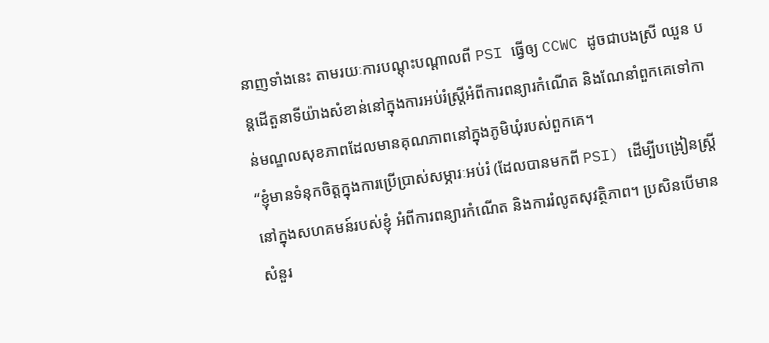នាញទាំងនេះ តាមរយៈការបណ្ដុះបណ្ដាលពី PSI ធ្វើឲ្យ CCWC ដូចជាបងស្រី ឈួន បន្តដើតួនាទីយ៉ាងសំខាន់នៅក្នុងការអប់រំស្រ្តីអំពីការពន្យារកំណើត និងណែនាំពួកគេទៅកាន់មណ្ឌលសុខភាពដែលមានគុណភាពនៅក្នុងភូមិឃុំរបស់ពួកគេ។
“ខ្ញុំមានទំនុកចិត្តក្នុងការប្រើប្រាស់សម្ភារៈអប់រំ (ដែលបានមកពី PSI) ដើម្បីបង្រៀនស្រ្តីនៅក្នុងសហគមន៍របស់ខ្ញុំ អំពីការពន្យារកំណើត និងការរំលូតសុវត្ថិភាព។ ប្រសិនបើមានសំនួរ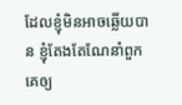ដែលខ្ញុំមិនអាចឆ្លើយបាន ខ្ញុំតែងតែណែនាំពួកគេឲ្យ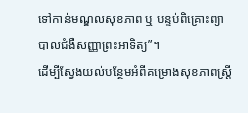ទៅកាន់មណ្ឌលសុខភាព ឬ បន្ទប់ពិគ្រោះព្យាបាលជំងឺសញ្ញាព្រះអាទិត្យ”។
ដើម្បីស្វែងយល់បន្ថែមអំពីគម្រោងសុខភាពស្រ្តី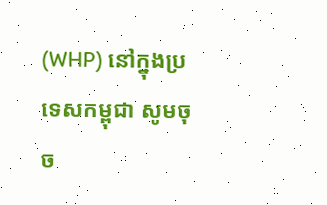(WHP) នៅក្នុងប្រទេសកម្ពុជា សូមចុច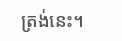ត្រង់នេះ។